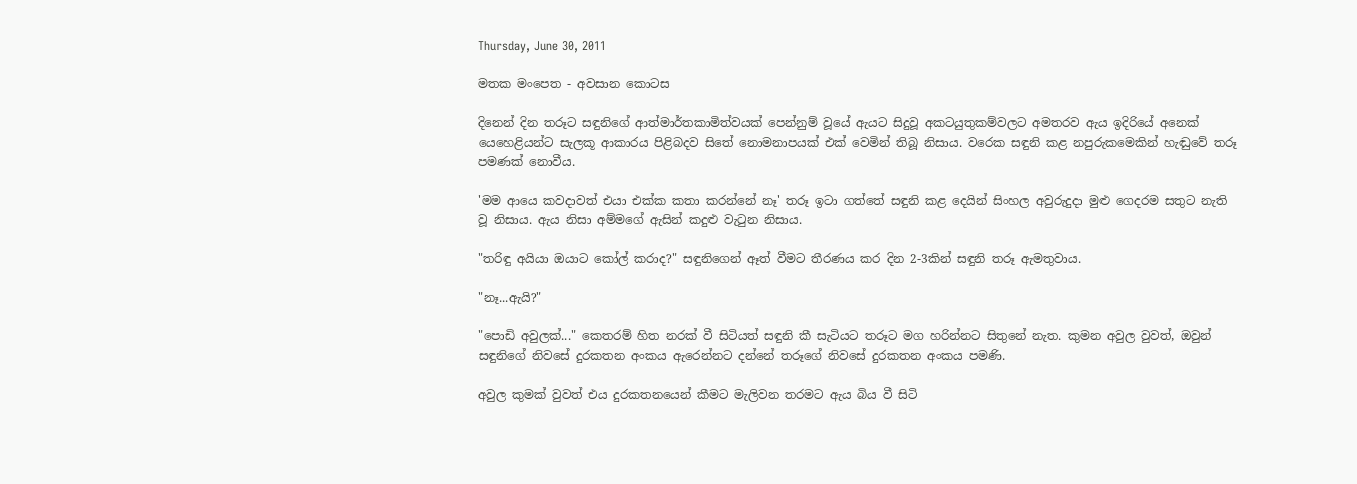Thursday, June 30, 2011

මතක මංපෙත - අවසාන කොටස

දිනෙන් දින තරූට සඳුනිගේ ආත්මාර්තකාමිත්වයක් පෙන්නුම් වූයේ ඇයට සිදුවූ අකටයුතුකම්වලට අමතරව ඇය ඉදිරියේ අනෙක් යෙහෙළියන්ට සැලකූ ආකාරය පිළිබදව සිතේ නොමනාපයක් එක් වෙමින් තිබූ නිසාය. වරෙක සඳුනි කළ නපුරුකමෙකින් හැඬුවේ තරූ පමණක් නොවීය.

'මම ආයෙ කවදාවත් එයා එක්ක කතා කරන්නේ නෑ' තරූ ඉටා ගත්තේ සඳුනි කළ දෙයින් සිංහල අවුරුදුදා මුළු ගෙදරම සතුට නැති වූ නිසාය. ඇය නිසා අම්මගේ ඇසින් කදුළු වැටුන නිසාය.

"තරිඳු අයියා ඔයාට කෝල් කරාද?" සඳුනිගෙන් ඈත් වීමට තීරණය කර දින 2-3කින් සඳුනි තරූ ඇමතුවාය.

"නෑ...ඇයි?"

"පොඩි අවුලක්..." කෙතරම් හිත නරක් වී සිටියත් සඳුනි කී සැටියට තරූට මග හරින්නට සිතුනේ නැත. කුමන අවුල වුවත්, ඔවුන් සඳුනිගේ නිවසේ දුරකතන අංකය ඇරෙන්නට දන්නේ තරූගේ නිවසේ දුරකතන අංකය පමණි.

අවුල කුමක් වුවත් එය දුරකතනයෙන් කීමට මැලිවන තරමට ඇය බිය වී සිටි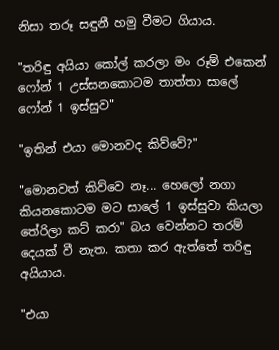නිසා තරූ සඳුනී හමු වීමට ගියාය.

"තරිඳු අයියා කෝල් කරලා මං රූම් එකෙන් ෆෝන් 1 උස්සනකොටම තාත්තා සාලේ ෆෝන් 1 ඉස්සුව"

"ඉතින් එයා මොනවද කිව්වේ?"

"මොනවත් කිව්වෙ නෑ... හෙලෝ නගා කියනකොටම මට සාලේ 1 ඉස්සුවා කියලා තේරිලා කට් කරා" බය වෙන්නට තරම් දෙයක් වී නැත. කතා කර ඇත්තේ තරිඳු අයියාය.

"එයා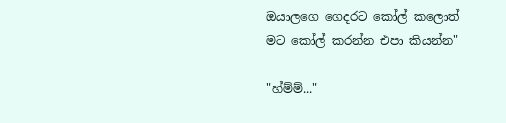ඔයාලගෙ ගෙදරට කෝල් කලොත් මට කෝල් කරන්න එපා කියන්න"

"හ්ම්ම්..."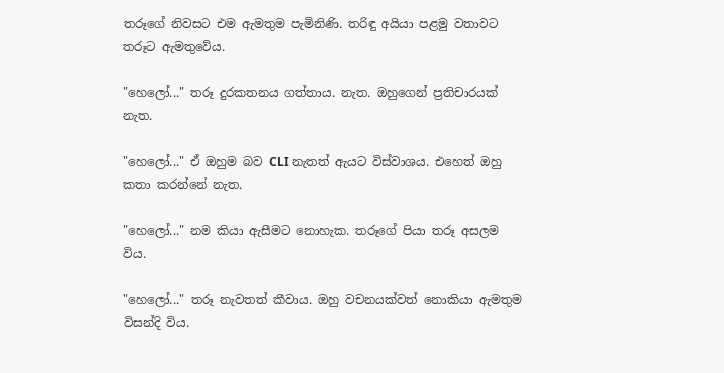තරූගේ නිවසට එම ඇමතුම පැමිනිණි. තරිඳු අයියා පළමු වතාවට තරූට ඇමතුවේය.

"හෙලෝ..." තරූ දුරකතනය ගත්තාය. නැත. ඔහුගෙන් ප්‍රතිචාරයක් නැත.

"හෙලෝ..." ඒ ඔහුම බව CLI නැතත් ඇයට විස්වාශය. එහෙත් ඔහු කතා කරන්නේ නැත.

"හෙලෝ..." නම කියා ඇසීමට නොහැක. තරූගේ පියා තරූ අසලම විය.

"හෙලෝ..." තරූ නැවතත් කීවාය. ඔහු වචනයක්වත් නොකියා ඇමතුම විසන්දි විය.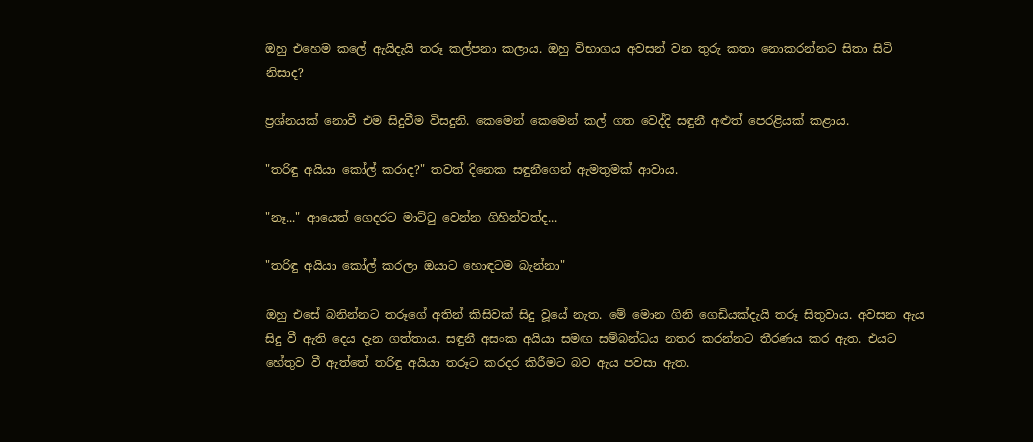ඔහු එහෙම කලේ ඇයිදැයි තරූ කල්පනා කලාය. ඔහු විභාගය අවසන් වන තුරු කතා නොකරන්නට සිතා සිටි නිසාද?

ප්‍රශ්නයක් නොවී එම සිදුවීම විසදුනි. කෙමෙන් කෙමෙන් කල් ගත වෙද්දි සඳුනී අළුත් පෙරළියක් කළාය.

"තරිඳු අයියා කෝල් කරාද?" තවත් දිනෙක සඳුනීගෙන් ඇමතුමක් ආවාය.

"නෑ..." ආයෙත් ගෙදරට මාට්ටු වෙන්න ගිහින්වත්ද...

"තරිඳු අයියා කෝල් කරලා ඔයාට හොඳටම බැන්නා"

ඔහු එසේ බනින්නට තරූගේ අතින් කිසිවක් සිදු වූයේ නැත. මේ මොන ගිනි ගෙඩියක්දැයි තරූ සිතුවාය. අවසන ඇය සිදු වී ඇති දෙය දැන ගත්තාය. සඳුනී අසංක අයියා සමඟ සම්බන්ධය නතර කරන්නට තීරණය කර ඇත. එයට හේතුව වී ඇත්තේ තරිඳු අයියා තරූට කරදර කිරීමට බව ඇය පවසා ඇත.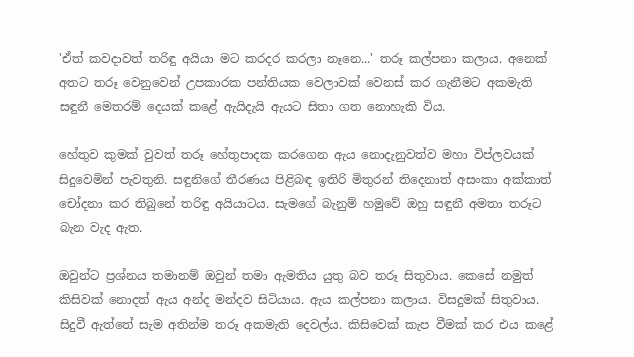'ඒත් කවදාවත් තරිඳු අයියා මට කරදර කරලා නෑනෙ...' තරූ කල්පනා කලාය. අනෙක් අතට තරූ වෙනුවෙන් උපකාරක පන්තියක වෙලාවක් වෙනස් කර ගැනීමට අකමැති සඳුනී මෙතරම් දෙයක් කළේ ඇයිදැයි ඇයට සිතා ගත නොහැකි වි‍ය.

හේතුව කුමක් වුවත් තරූ හේතුපාදක කරගෙන ඇය නොදැනුවත්ව මහා විප්ලවයක් සිදුවෙමින් පැවතුනි. සඳුනිගේ තීරණය පිළිබඳ ඉතිරි මිතුරන් තිදෙනාත් අසංකා අක්කාත් චෝදනා කර තිබුනේ තරිඳු අයියාටය. සැමගේ බැනුම් හමුවේ ඔහු සඳුනී අමතා තරූට බැන වැද ඇත.

ඔවුන්ට ප්‍රශ්නය තමානම් ඔවුන් තමා ඇමතිය යුතු බව තරූ සිතුවාය. කෙසේ නමුත් කිසිවක් නොදත් ඇය අන්ද මන්දව සිටියාය. ඇය කල්පනා කලාය. විසදුමක් සිතුවා‍ය. සිදුවී ඇත්තේ සැම අතින්ම තරූ අකමැති දෙවල්ය. කිසිවෙක් කැප වීමක් කර එය කළේ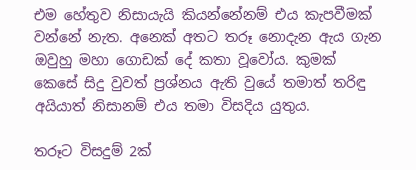එම හේතුව නිසායැයි කියන්නේනම් එය කැපවීමක් වන්නේ නැත. අනෙක් අතට තරූ නොදැන ඇය ගැන ඔවුහු මහා ගොඩක් දේ කතා වූවෝය. කුමක් කෙසේ සිදු වුවත් ප්‍රශ්නය ඇති වුයේ තමාත් තරිඳු අයියාත් නිසානම් එය තමා විසදිය යුතුය.

තරූට විසදුම් 2ක්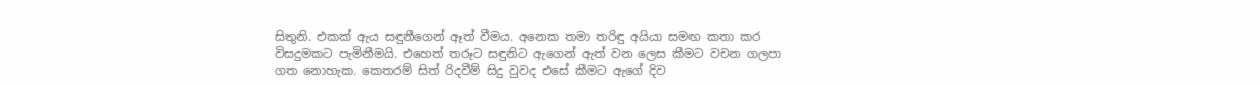සිතුනි. එකක් ඇය සඳුනීගෙන් ඈත් වීමය. අනෙක තමා තරිඳු අයියා සමඟ කතා කර විසදුමකට පැමිනීමයි. එහෙත් තරූට සඳුනිට ඇගෙන් ඇත් වන ලෙස කීමට වචන ගලපා ගත නොහැක. කෙතරම් සිත් රිදවීම් සිදු වුවද එසේ කීමට ඇගේ දිව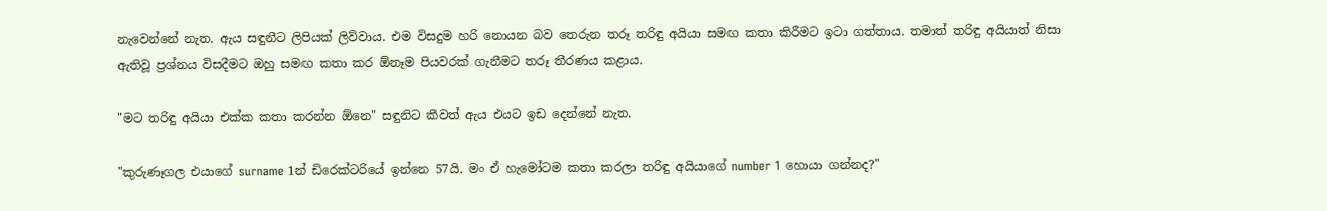නැවෙන්නේ නැත. ඇය සඳුනීට ලිපියක් ලිව්වාය. එම විසදුම හරි නොයන බව තෙරුන තරූ තරිඳු අයියා සමඟ කතා කිරීමට ඉටා ගත්තාය. තමාත් තරිඳු අයියාත් නිසා ඇතිවූ ප්‍රශ්නය විසදීමට ඔහු සමඟ කතා කර ඕනෑම පියවරක් ගැනීමට තරූ තීරණය කළාය.

"මට තරිඳු අයියා එක්ක කතා කරන්න ඕනෙ" සඳුනිට කීවත් ඇය එයට ඉඩ දෙන්නේ නැත.

"කුරුණෑගල එයාගේ surname 1න් ඩිරෙක්ටරියේ ඉන්නෙ 57යි. මං ඒ හැමෝටම කතා කරලා තරිඳු අයියාගේ number 1 හොයා ගන්නද?"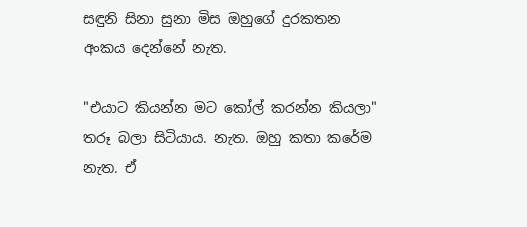සඳුනි සිනා සුනා මිස ඔහුගේ දුරකතන අංක‍ය දෙන්නේ නැත.

"එයාට කියන්න මට කෝල් කරන්න කියලා" තරූ බලා සිටියාය. නැත. ඔහු කතා කරේම නැත. ඒ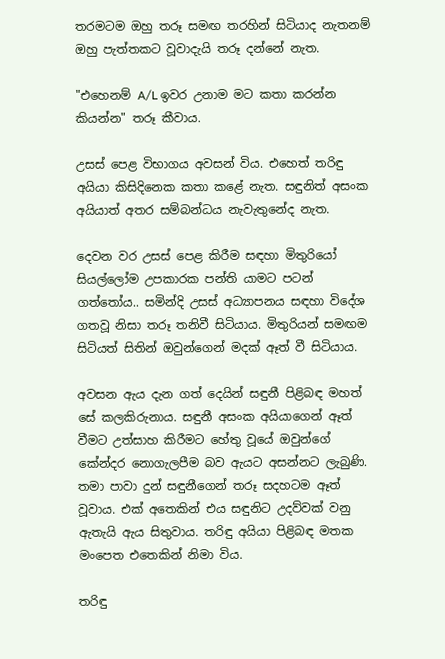තරමටම ඔහු තරූ සමඟ තරහින් සිටියාද නැතනම් ඔහු පැත්තකට වූවාදැයි තරූ දන්නේ නැත.

"එහෙනම් A/L ඉවර උනාම මට කතා කරන්න කියන්න" තරූ කීවාය.

උසස් පෙළ විභාගය අවසන් විය. එහෙත් තරිඳු අයියා කිසිදිනෙක කතා කළේ නැත. සඳුනිත් අසංක අයියාත් අතර සම්බන්ධය නැවැතුනේද නැත.

දෙවන වර උසස් පෙළ කිරීම සඳහා මිතුරියෝ සියල්ලෝම උපකාරක පන්ති යාමට පටන් ගත්තෝය.. සමින්දි උසස් අධ්‍යාපනය සඳහා විදේශ ගතවූ නිසා තරූ තනිවී සිටියාය. මිතුරියන් සමඟම සිටියත් සිතින් ඔවුන්ගෙන් මදක් ඈත් වී සිටියාය.

අවසන ඇය දැන ගත් දෙයින් සඳුනී පිළිබඳ මහත් සේ කලකිරුනාය. සඳුනී අසංක අයියාගෙන් ඈත් වීමට උත්සාහ කිරීමට හේතු වූයේ ඔවුන්ගේ කේන්දර නොගැලපීම බව ඇයට අසන්නට ලැබුණි. තමා පාවා දුන් සඳුනීගෙන් තරූ සදහටම ඈත් වූවාය. එක් අතෙකින් එය සඳුනිට උදව්වක් වනු ඇතැයි ඇය සිතුවාය. තරිඳු අයියා පිළිබඳ මතක මංපෙත එතෙකින් නිමා විය.

තරිඳු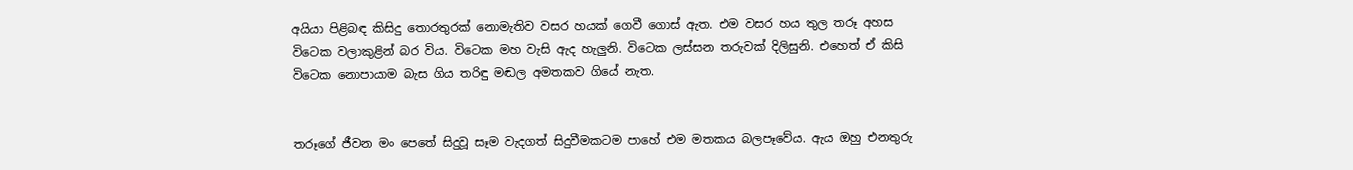අයියා පිළිබඳ කිසිදු තොරතුරක් නොමැතිව වසර හයක් ගෙවී ගොස් ඇත. එම වසර හය තුල තරූ අහස විටෙක වලාකුළින් බර විය. විටෙක මහ වැසි ඇද හැලුනි. විටෙක ලස්සන තරුවක් දිලිසුනි. එහෙත් ඒ කිසි විටෙක නොපායාම බැස ගිය තරිඳු මඬල අමතකව ගියේ නැත.


තරූගේ ජීවන මං පෙතේ සිදුවූ සෑම වැදගත් සිදුවීමකටම පාහේ එම මතකය බලපෑවේය. ඇය ඔහු එනතුරු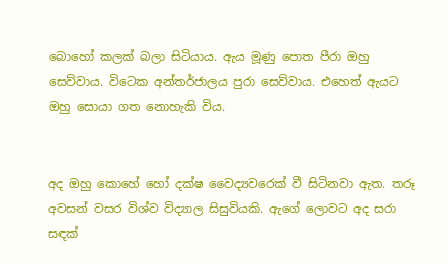බොහෝ කලක් බලා සිටියාය. ඇය මූණු පොත පීරා ඔහු සෙව්වාය. විටෙක අන්තර්ජාලය පුරා සෙව්වාය. එහෙත් ඇයට ඔහු සොයා ගත නොහැකි විය.


අද ඔහු කොහේ හෝ දක්ෂ වෛද්‍යවරෙක් වී සිටිනවා ඇත. තරූ අවසන් වසර විශ්ව විද්‍යාල සිසුවියකි. ඇගේ ලොවට අද සරා සඳක්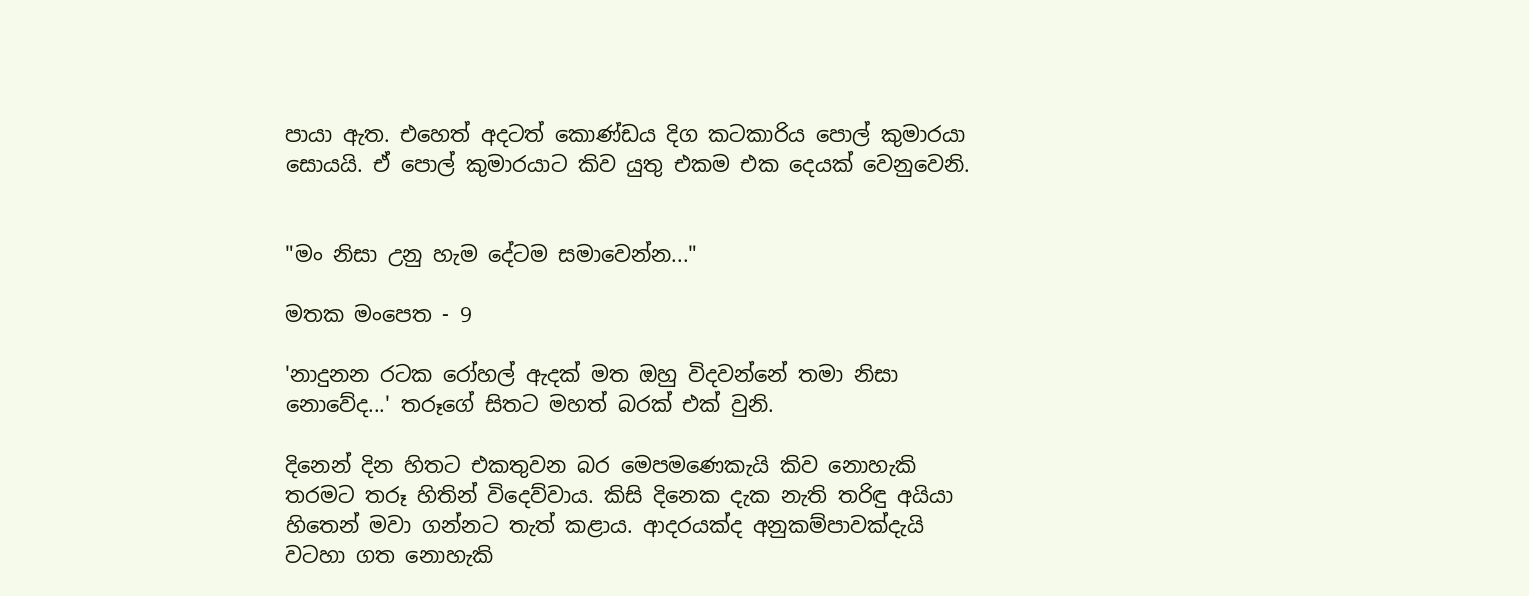පායා ඇත. එහෙත් අදටත් කොණ්ඩය දිග කටකාරිය පොල් කුමාරයා සොයයි. ඒ පොල් කුමාරයාට කිව යුතු එකම එක දෙයක් වෙනුවෙනි.


"මං නිසා උනු හැම දේටම සමාවෙන්න..."

මතක මංපෙත - 9

'නාදුනන රටක රෝහල් ඇදක් මත ඔහු විදවන්නේ තමා නිසා නොවේද...' තරූගේ සිතට මහත් බරක් එක් වුනි.

දිනෙන් දින හිතට එකතුවන බර මෙපමණෙකැයි කිව නොහැකි තරමට තරූ හිතින් විදෙව්වාය. කිසි දිනෙක දැක නැති තරිඳු අයියා හිතෙන් මවා ගන්නට තැත් කළාය. ආදරයක්ද අනුකම්පාවක්දැයි වටහා ගත නොහැකි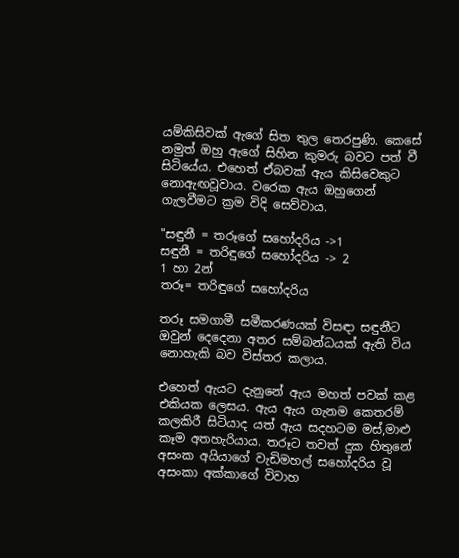යම්කිසිවක් ඇගේ සිත තුල තෙරපුණි. කෙසේ නමුත් ඔහු ඇගේ සිහින කුමරු බවට පත් වී සිටියේය. එහෙත් ඒබවක් ඇය කිසිවෙකුට නොඇඟවූවාය. වරෙක ඇය ඔහුගෙන් ගැලවීමට ක්‍රම විදි සෙව්වාය.

"සඳුනී = තරූගේ සහෝදරිය ->1
සඳුනී = තරිඳුගේ සහෝදරිය -> 2
1 හා 2න්
තරූ= තරිඳුගේ සහෝදරිය

තරූ සමගාමී සමීකරණයක් විසඳා සඳුනීට ඔවුන් දෙදෙනා අතර සම්බන්ධයක් ඇති විය නොහැකි බව විස්තර කලාය.

එහෙත් ඇයට දැනුනේ ඇය මහත් පවක් කළ එකියක ලෙසය. ඇය ඇය ගැනම කෙතරම් කලකිරී සිටියාද යත් ඇය සදහටම මස්,මාළු කෑම අතහැරියාය. තරූට තවත් දුක හිතුනේ අසංක අයියාගේ වැඩිමහල් සහෝදරිය වූ අසංකා අක්කාගේ විවාහ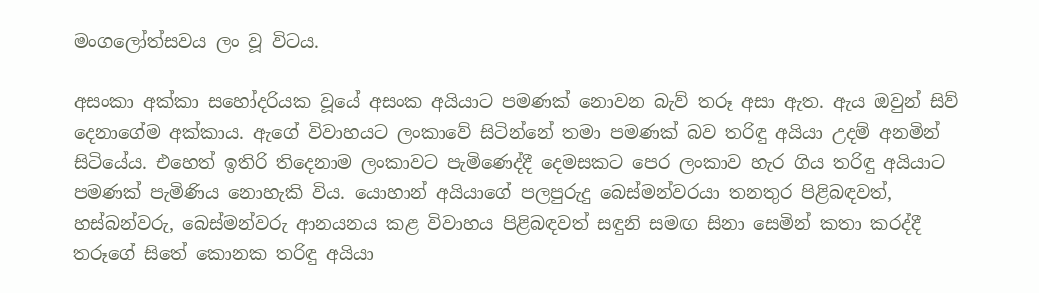මංගලෝත්සවය ලං වූ විටය.

අසංකා අක්කා සහෝදරියක වූයේ අසංක අයියාට පමණක් නොවන බැව් තරූ අසා ඇත. ඇය ඔවුන් සිව් දෙනාගේම අක්කාය. ඇගේ විවාහයට ලංකාවේ සිටින්නේ තමා පමණක් බව තරිඳු අයියා උදම් අනමින් සිටියේය. එහෙත් ඉතිරි තිදෙනාම ලංකාවට පැමිණෙද්දී දෙමසකට පෙර ලංකාව හැර ගිය තරිඳු අයියාට පමණක් පැමිණිය නොහැකි විය. යොහාන් අයියාගේ පලපුරුදු බෙස්මන්වරයා තනතුර පිළිබඳවත්, හස්බන්වරු, බෙස්මන්වරු ආනයනය කළ විවාහය පිළිබඳවත් සඳුනි සමඟ සිනා සෙමින් කතා කරද්දී තරූගේ සිතේ කොනක තරිඳු අයියා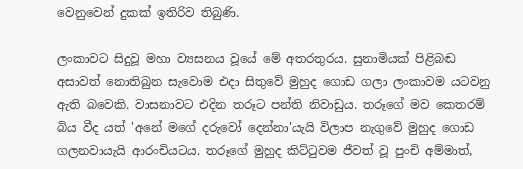වෙනුවෙන් දුකක් ඉතිරිව තිබුණි.

ලංකාවට සිදුවූ මහා ව්‍යසනය වූයේ මේ අතරතුරය. සුනාමියක් පිළිබඬ අසාවත් නොතිබුන සැවොම එදා සිතුවේ මුහුද ගොඩ ගලා ලංකාවම යටවනු ඇති බවෙකි. වාසනාවට එදින තරූට පන්ති නිවාඩුය. තරූගේ මව කෙතරම් බිය වීද යත් 'අනේ මගේ දරුවෝ දෙන්නා'යැයි විලාප නැගුවේ මුහුද ගොඩ ගලනවායැයි ආරංචියටය. තරූගේ මුහුද කිට්ටුවම ජීවත් වූ පුංචි අම්මාත්,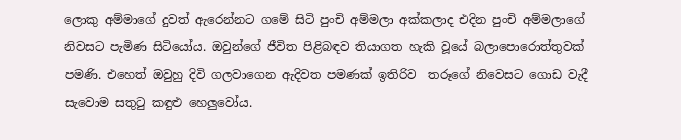ලොකු අම්මාගේ දුවත් ඇරෙන්නට ගමේ සිටි පුංචි අම්මලා අක්කලාද එදින පුංචි අම්මලාගේ නිවසට පැමිණ සිටියෝය. ඔවුන්ගේ ජීවිත පිළිබඳව තියාගත හැකි වූයේ බලාපොරොත්තුවක් පමණි. එහෙත් ඔවුහු දිවි ගලවාගෙන ඇදිවත පමණක් ඉතිරිව  තරූගේ නිවෙසට ගොඩ වැදී සැවොම සතුටු කඳුළු හෙලුවෝය.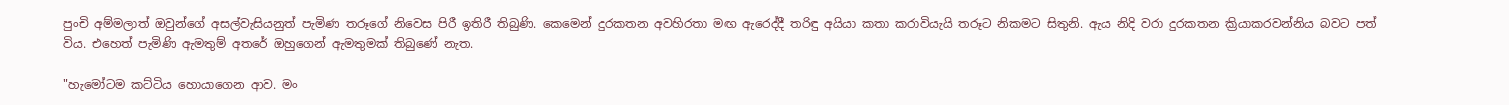පුංචි අම්මලාත් ඔවුන්ගේ අසල්වැසියනුත් පැමිණ තරූගේ නිවෙස පිරී ඉතිරී තිබුණි. කෙමෙන් දුරකතන අවහිරතා මඟ ඇරෙද්දී තරිඳු අයියා කතා කරාවියැයි තරූට නිකමට සිතුනි. ඇය නිදි වරා දුරකතන ක්‍රියාකරවන්නිය බවට පත් විය. එහෙත් පැමිණි ඇමතුම් අතරේ ඔහුගෙන් ඇමතුමක් තිබුණේ නැත.

"හැමෝටම කට්ටිය හොයාගෙන ආව. මං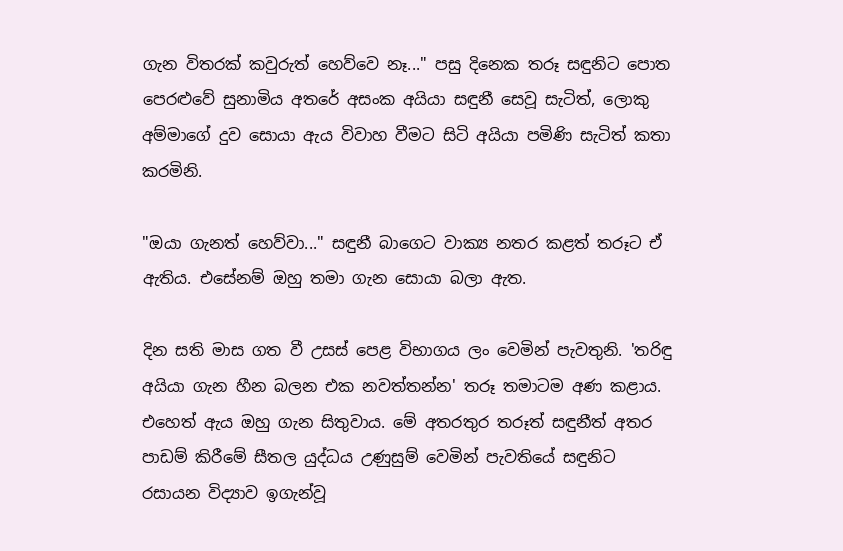ගැන විතරක් කවුරුත් හෙව්වෙ නෑ..." පසු දිනෙක තරූ සඳුනිට පොත පෙරළුවේ සුනාමි‍ය අතරේ අසංක අයියා සඳුනී සෙවූ සැටිත්, ලොකු අම්මාගේ දුව සොයා ඇය විවාහ වීමට සිටි අයියා පමිණි සැටිත් කතා කරමිනි.

"ඔයා ගැනත් හෙව්වා..." සඳුනී බාගෙට වාක්‍ය නතර කළත් තරූට ඒ ඇතිය. එසේනම් ඔහු තමා ගැන සොයා බලා ඇත.

දින සති මාස ගත වී උසස් පෙළ විභාගය ලං වෙමින් පැවතුනි. 'තරිඳු අයියා ගැන හීන බලන එක නවත්තන්න' තරූ තමාටම අණ කළාය. එහෙත් ඇය ඔහු ගැන සිතුවාය. මේ අතරතුර තරූත් සඳුනීත් අතර පාඩම් කිරීමේ සීතල යුද්ධය උණුසුම් වෙමින් පැවතියේ සඳුනිට රසායන විද්‍යාව ඉගැන්වූ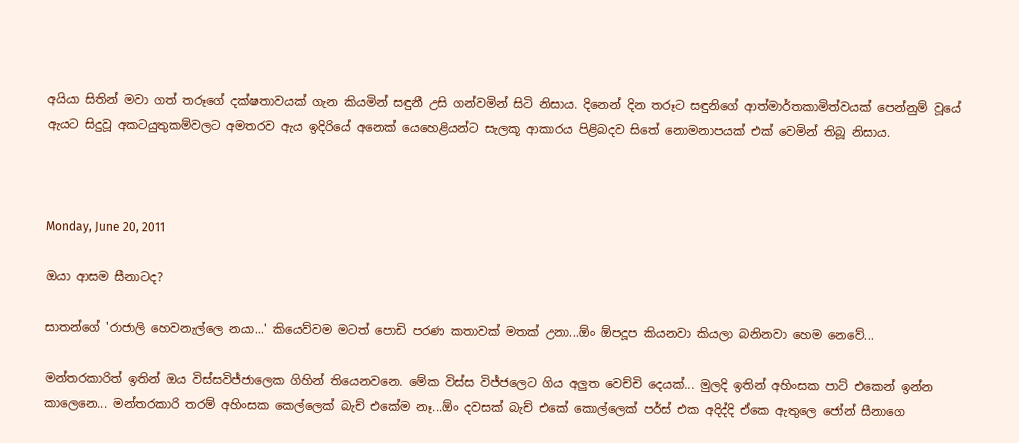අයියා සිතින් මවා ගත් තරූගේ දක්ෂතාවයක් ගැන කියමින් සඳුනී උසි ගන්වමින් සිටි නිසාය. දිනෙන් දින තරූට සඳුනිගේ ආත්මාර්තකාමිත්වයක් පෙන්නුම් වූයේ ඇයට සිදුවූ අකටයුතුකම්වලට අමතරව ඇය ඉදිරියේ අනෙක් යෙහෙළියන්ට සැලකූ ආකාරය පිළිබදව සිතේ නොමනාපයක් එක් වෙමින් තිබූ නිසාය.



Monday, June 20, 2011

ඔයා ආසම සීනාටද?

සාතන්ගේ 'රාජාලි හෙවනැල්ලෙ නයා...' කියෙව්වම මටත් පොඩි පරණ කතාවක් මතක් උනා...ඕං ඕපදූප කියනවා කියලා බනිනවා හෙම නෙවේ...

මන්තරකාරිත් ඉතින් ඔය විස්සවිජ්ජාලෙක ගිහින් තියෙනවනෙ. මේක විස්ස විජ්ජලෙට ගිය අලුත වෙච්චි දෙයක්... මුලදි ඉතින් අහිංසක පාට් එකෙන් ඉන්න කාලෙනෙ... මන්තරකාරි තරම් අහිංසක කෙල්ලෙක් බැච් එකේම නෑ...ඕං දවසක් බැච් එකේ කොල්ලෙක් පර්ස් එක අදිද්දි ඒකෙ ඇතුලෙ ජෝන් සීනාගෙ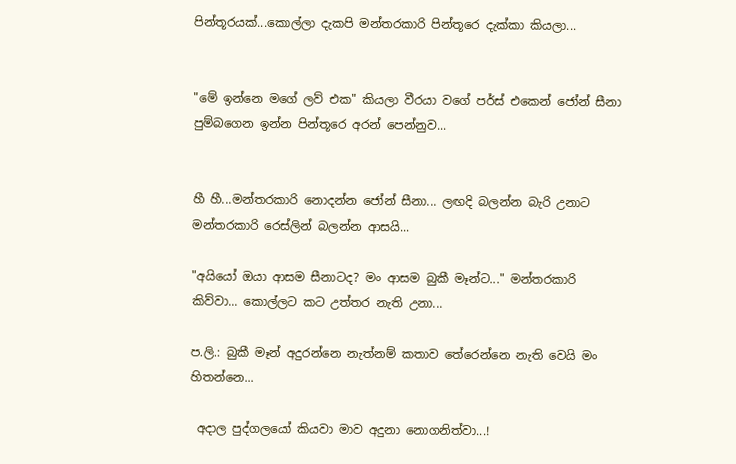පින්තූරයක්...කොල්ලා දැකපි මන්තරකාරි පින්තූරෙ දැක්කා කියලා...


"මේ ඉන්නෙ මගේ ලව් එක" කියලා වීරයා වගේ පර්ස් එකෙන් ජෝන් සීනා පුම්බගෙන ඉන්න පින්තූරෙ අරන් පෙන්නුව...


හී හී...මන්තරකාරි නොදන්න ජෝන් සීනා... ලඟදි බලන්න බැරි උනාට මන්තරකාරි රෙස්ලින් බලන්න ආසයි...

"අයියෝ ඔයා ආසම සීනාටද? මං ආසම බුකී මෑන්ට..." මන්තරකාරි කිව්වා... කොල්ලට කට උත්තර නැති උනා...

ප.ලි.: බුකී මෑන් අදුරන්නෙ නැත්නම් කතාව තේරෙන්නෙ නැති වෙයි මං හිතන්නෙ...

 අදාල පුද්ගලයෝ කියවා මාව අදුනා නොගනිත්වා...!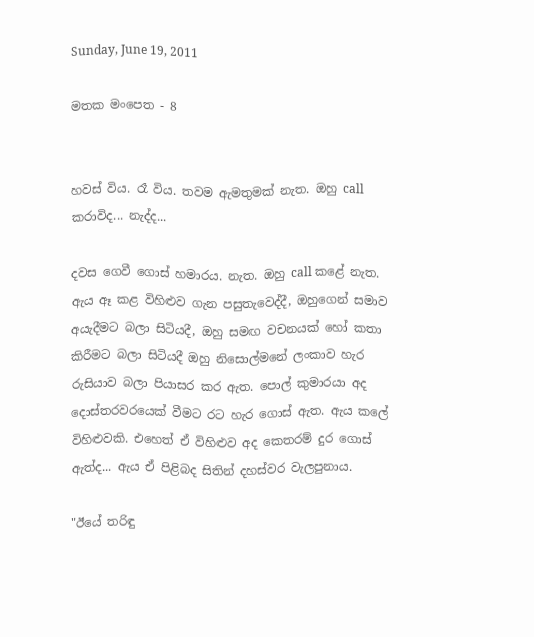Sunday, June 19, 2011

මතක මංපෙත - 8


හවස් විය. රෑ විය. තවම ඇමතුමක් නැත. ඔහු call කරාවිද... නැද්ද...

දවස ගෙවී ගොස් හමාරය. නැත. ඔහු call කළේ නැත. ඇය ඈ කළ විහිළුව ගැන පසුතැවෙද්දී, ඔහුගෙන් සමාව අයැදීමට බලා සිටියදී, ඔහු සමඟ වචනයක් හෝ කතා කිරීමට බලා සිටියදී ඔහු නිසොල්මනේ ලංකාව හැර රුසියාව බලා පියාසර කර ඇත. පොල් කුමාරයා අද දොස්තරවරයෙක් වීමට රට හැර ගොස් ඇත. ඇය කලේ විහිළුවකි. එහෙත් ඒ විහිළුව අද කෙතරම් දුර ගොස් ඇත්ද... ඇය ඒ පිළිබද සිතින් දහස්වර වැලපුනාය.

"ඊයේ තරිඳු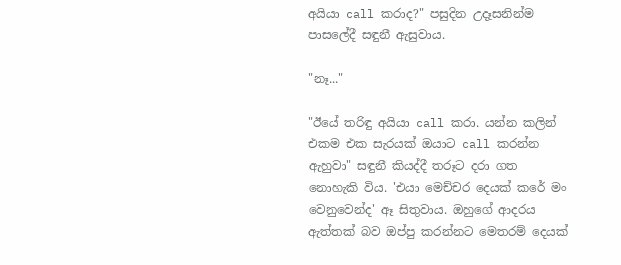අයියා call කරාද?" පසුදින උදෑසනින්ම පාසලේදී සඳුනී ඇසුවාය.

"නෑ..."

"ඊයේ තරිඳු අයියා call කරා. යන්න කලින් එකම එක සැරයක් ඔයාට call කරන්න ඇහුවා" සඳුනී කියද්දී තරූට දරා ගත නොහැකි විය. 'එයා මෙච්චර දෙයක් කරේ මං වෙනුවෙන්ද' ඈ සිතුවාය. ඔහුගේ ආදරය ඇත්තක් බව ඔප්පු කරන්නට මෙතරම් දෙයක්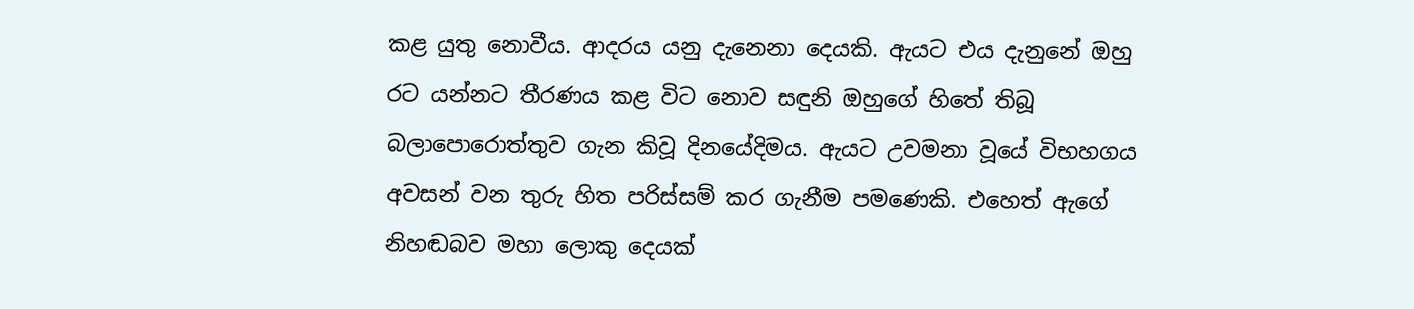කළ යුතු නොවීය. ආදරය යනු දැනෙනා දෙයකි. ඇයට එය දැනුනේ ඔහු රට යන්නට තීරණය කළ විට නොව සඳුනි ඔහුගේ හිතේ තිබූ බලාපොරොත්තුව ගැන කිවූ දිනයේදිමය. ඇයට උවමනා වූයේ විභහගය අවසන් වන තුරු හිත පරිස්සම් කර ගැනීම පමණෙකි. එහෙත් ඇගේ නිහඬබව මහා ලොකු දෙයක්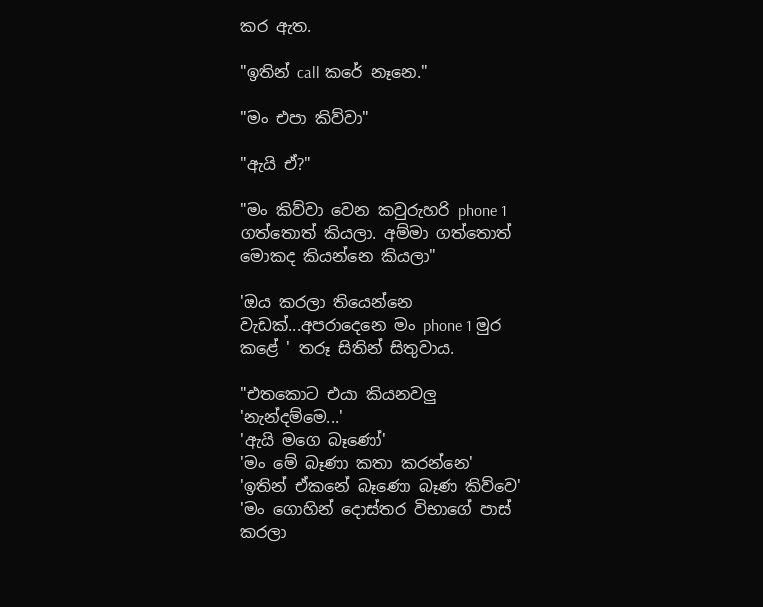කර ඇත.

"ඉතින් call කරේ නෑනෙ."

"මං එපා කිව්වා"

"ඇයි ඒ?"

"මං කිව්වා වෙන කවුරුහරි phone 1 ගත්තොත් කියලා. අම්මා ගත්තොත් මොකද කියන්නෙ කියලා"

'ඔය කරලා තියෙන්නෙ වැඩක්...අපරාදෙනෙ මං phone 1 මුර කළේ ' තරූ සිතින් සිතුවාය.

"එතකොට එයා කියනවලු
'නැන්දම්මෙ...'
'ඇයි මගෙ බෑණෝ'
'මං මේ බෑණා කතා කරන්නෙ'
'ඉතින් ඒකනේ බෑණො බෑණ කිව්වෙ'
'මං ගොහින් දොස්තර විභාගේ පාස් කරලා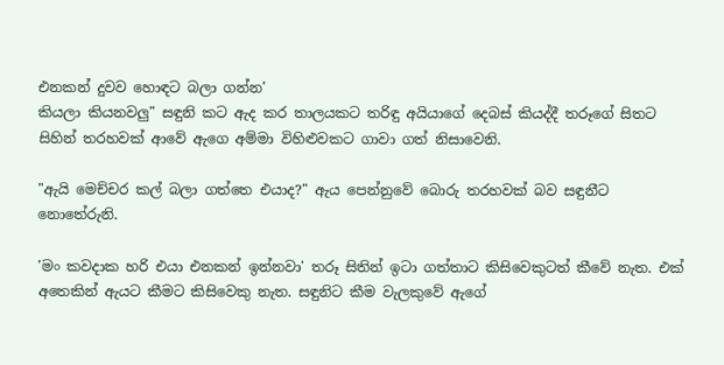එනකන් දුවව හොඳට බලා ගන්න'
කියලා කියනවලු" සඳුනි කට ඇද කර තාලයකට තරිඳු අයියාගේ දෙබස් කියද්දී තරූගේ සිතට සිහින් තරහවක් ආවේ ඇගෙ අම්මා විහිළුවකට ගාවා ගත් නිසාවෙනි.

"ඇයි මෙච්චර කල් බලා ගත්තෙ එයාද?" ඇය පෙන්නුවේ බොරු තරහවක් බව සඳුනීට නොතේරුනි.

'මං කවදාක හරි එයා එනකන් ඉන්නවා' තරූ සිතින් ඉටා ගත්තාට කිසිවෙකුටත් කීවේ නැත. එක් අතෙකින් ඇයට කීමට කිසිවෙකු නැත. සඳුනිට කීම වැලකුවේ ඇගේ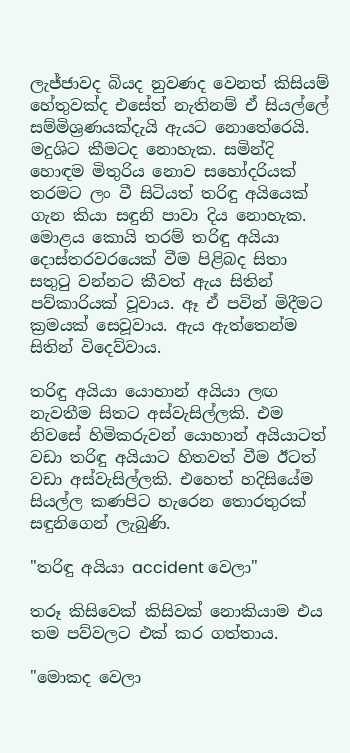ලැජ්ජාවද බියද නුවණද වෙනත් කිසියම් හේතුවක්ද එසේත් නැතිනම් ඒ සියල්ලේ සම්මිශ්‍රණයක්දැයි ඇයට නොතේරෙයි. මදුශිට කීමටද නොහැක. සමින්දි හොඳම මිතුරිය නොව සහෝදරියක් තරමට ලං වී සිටියත් තරිඳු අයියෙක් ගැන කියා සඳුනි පාවා දිය නොහැක. මොළය කොයි තරම් තරිඳු අයියා දොස්තරවරයෙක් වීම පිළිබද සිතා සතුටු වන්නට කීවත් ඇය සිතින් පව්කාරි‍යක් වූවාය. ඈ ඒ පවින් මිදීමට ක්‍රමයක් සෙවූවා‍ය. ඇය ඇත්තෙන්ම සිතින් විදෙව්වාය.

තරිඳු අයියා යොහාන් අයියා ලඟ නැවතීම සිතට අස්වැසිල්ලකි. එම නිවසේ හිමිකරුවන් යොහාන් අයියාටත් වඩා තරිඳු අයියාට හිතවත් වීම ඊටත් වඩා අස්වැසිල්ලකි. එහෙත් හදිසියේම සියල්ල කණපිට හැරෙන තොරතුරක් සඳුනිගෙන් ලැබුණි.

"තරිඳු අයියා accident වෙලා"

තරූ කිසිවෙක් කිසිවක් නොකියාම එය තම පව්වලට එක් කර ගත්තාය.

"මොකද වෙලා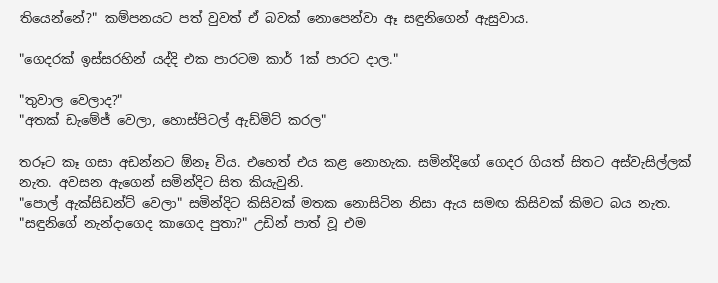තියෙන්නේ?" කම්පනයට පත් වුවත් ඒ බවක් නොපෙන්වා ඈ සඳුනිගෙන් ඇසුවාය.

"ගෙදරක් ඉස්සරහින් යද්දි එක පාරටම කාර් 1ක් පාරට දාල."

"තුවාල වෙලාද?"
"අතක් ඩැමේජ් වෙලා, හොස්පිටල් ඇඩ්මිට් කරල"

තරූට කෑ ගසා අඩන්නට ඕනෑ විය. එහෙත් එය කළ නොහැක. සමින්දිගේ ගෙදර ගියත් සිතට අස්වැසිල්ලක් නැත. අවසන ඇගෙන් සමින්දිට සිත කියැවුනි.
"පොල් ඇක්සිඩන්ට් වෙලා" සමින්දිට කිසිවක් මතක නොසිටින නිසා ඇය සමඟ කිසිවක් කිමට බය නැත.
"සඳුනිගේ නැන්දාගෙද කාගෙද පුතා?" උඩින් පාත් වූ එම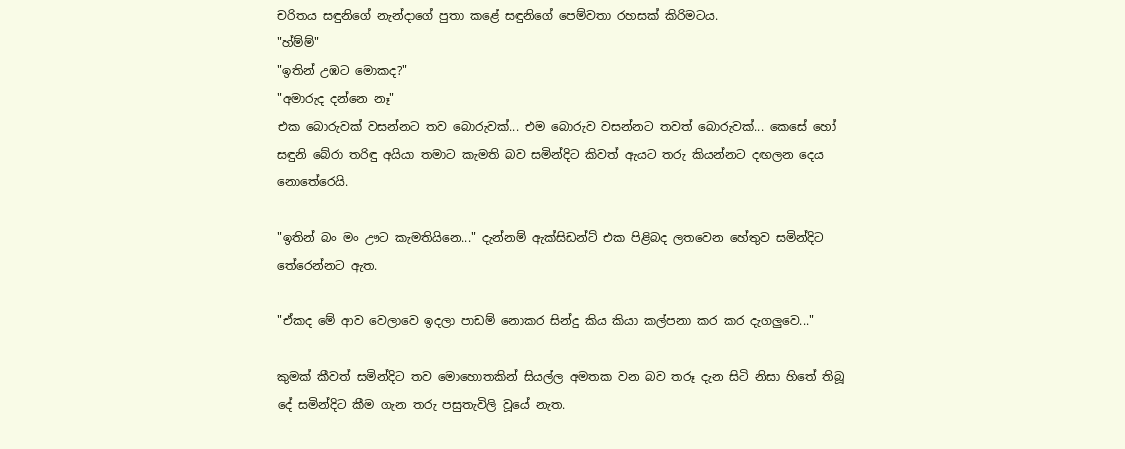චරිත‍ය සඳුනිගේ නැන්දාගේ පුතා කළේ සඳුනිගේ පෙම්වතා රහසක් කිරිමටය.
"හ්ම්ම්"
"ඉතින් උඹට මොකද?"
"අමාරුද දන්නෙ නෑ"
එක බොරුවක් වසන්නට තව බොරුවක්... එම බොරුව වසන්නට තවත් බොරුවක්... කෙසේ හෝ සඳුනි බේරා තරිඳු අයියා තමාට කැමති බව සමින්දිට කිවත් ඇයට තරු කියන්නට දඟලන දෙය නොතේරෙයි.

"ඉතින් බං මං ඌට කැමතියිනෙ..." දැන්නම් ඇක්සිඩන්ට් එක පිළිබද ලතවෙන හේතුව සමින්දිට තේරෙන්නට ඇත.

"ඒකද මේ ආව වෙලාවෙ ඉදලා පාඩම් නොකර සින්දු කිය කියා කල්පනා කර කර දැගලුවෙ..."

කුමක් කීවත් සමින්දිට තව මොහොතකින් සියල්ල අමතක වන බව තරූ දැන සිටි නිසා හිතේ තිබූ දේ සමින්දිට කීම ගැන තරු පසුතැවිලි වූයේ නැත.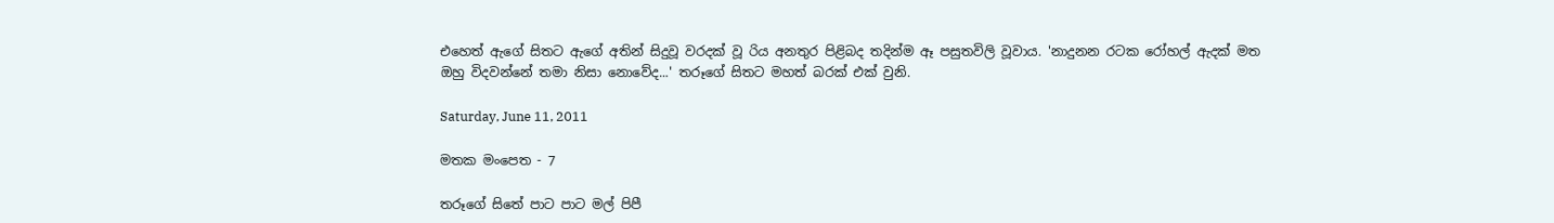එහෙත් ඇගේ සිතට ඇගේ අතින් සිදුවූ වරදක් වූ රිය අනතුර පිළිබද තදින්ම ඈ පසුතවිලි වූවාය. 'නාදුනන රටක රෝහල් ඇදක් මත ඔහු විදවන්නේ තමා නිසා නොවේද...' තරූගේ සිතට මහත් බරක් එක් වුනි.

Saturday, June 11, 2011

මතක මංපෙත - 7

තරූගේ සිතේ පාට පාට මල් පිපී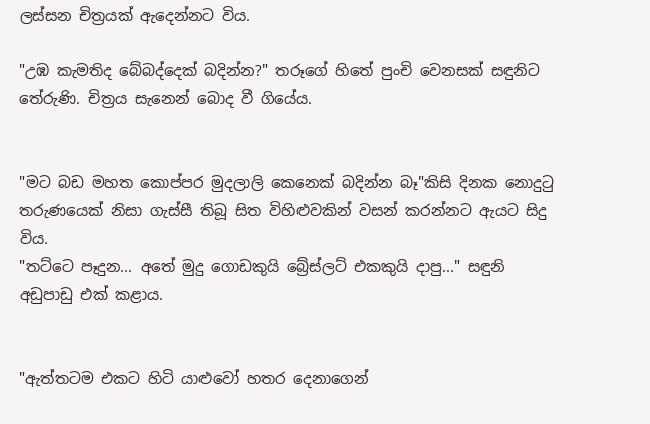ලස්සන චිත්‍රයක් ඇදෙන්නට විය.

"උඹ කැමතිද බේබද්දෙක් බදින්න?" තරූගේ හිතේ පුංචි වෙනසක් සඳුනිට තේරුණි. චිත්‍රය සැනෙන් බොද වී ගියේය.


"මට බඩ මහත කොප්පර මුදලාලි කෙනෙක් බදින්න බෑ"කිසි දිනක නොදුටු තරුණයෙක් නිසා ගැස්සී තිබූ සිත විහිළුවකින් වසන් කරන්නට ඇයට සිදු විය.
"තට්ටෙ පෑදුන... අතේ මුදු ගොඩකුයි බ්‍රේස්ලට් එකකුයි දාපු..." සඳුනි අඩුපාඩු එක් කළාය.


"ඇත්තටම එකට හිටි යාළුවෝ හතර දෙනාගෙන්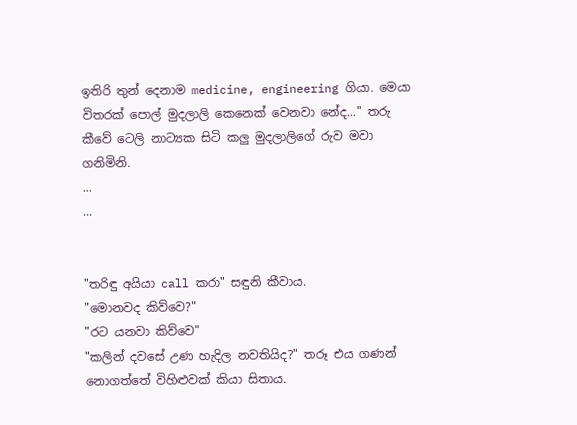ඉතිරි තුන් දෙනාම medicine, engineering ගියා. මෙයා විතරක් පොල් මුදලාලි කෙනෙක් වෙනවා නේද..." තරු කීවේ ටෙලි නාට්‍යක සිටි කලු මුදලාලිගේ රුව මවා ගනිමිනි.
...
...


"තරිඳු අයියා call කරා" සඳුනි කීවාය.
"මොනවද කිව්වෙ?"
"රට යනවා කිව්වෙ"
"කලින් දවසේ උණ හැදිල නවතියිද?" තරූ එය ගණන් නොගත්තේ විහිළුවක් කියා සිතාය.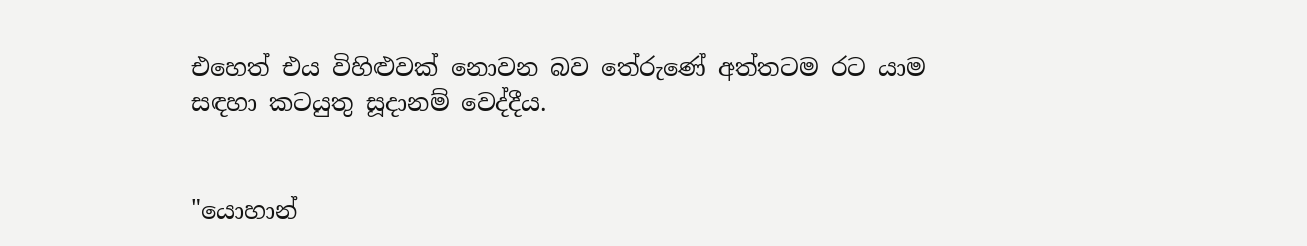එහෙත් එය විහිළුවක් නොවන බව තේරුණේ අත්තටම රට යාම සඳහා කටයුතු සූදානම් වෙද්දීය.


"යොහාන්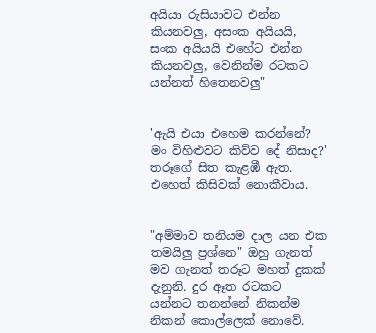අයියා රුසියාවට එන්න කියනවලු, අසංක අයියයි, සංක අයියයි එහේට එන්න කියනවලු, වෙනින්ම රටකට යන්නත් හිතෙනවලු"


'ඇයි එයා එහෙම කරන්නේ? මං විහිළුවට කිව්ව දේ නිසාද?' තරූගේ සිත කැළඹී ඇත. එහෙත් කිසිවක් නොකීවාය.


"අම්මාව තනියම දාල යන එක තමයිලු ප්‍රශ්නෙ" ඔහු ගැනත් මව ගැනත් තරූට මහත් දුකක් දැනුනි. දුර ඈත රටකට යන්නට තනන්නේ නිකන්ම නිකන් කොල්ලෙක් නොවේ.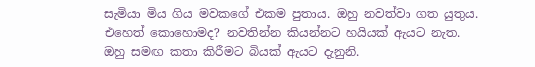සැමියා මිය ගිය මවකගේ එකම පුතාය. ඔහු නවත්වා ගත යුතුය. එහෙත් කොහොමද? නවතින්න කියන්නට හයියක් ඇයට නැත. ඔහු සමඟ කතා කිරීමට බියක් ඇයට දැනුනි.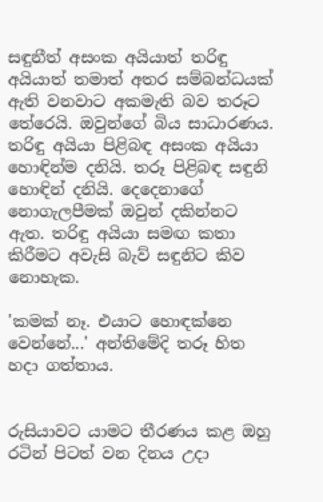සඳුනීත් අසංක අයියාත් තරිඳු අයියාත් තමාත් අතර සම්බන්ධයක් ඇති වනවාට අකමැති බව තරූට තේරෙයි. ඔවුන්ගේ බිය සාධාරණය.
තරිඳු අයියා පිළිබඳ අසංක අයියා හොඳින්ම දනියි. තරූ පිළිබඳ සඳුනි හොඳින් දනියි. දෙදෙනාගේ නොගැලපීමක් ඔවුන් දකින්නට ඇත. තරිඳු අයියා සමඟ කතා කිරීමට අවැසි බැව් සඳුනිට කිව නොහැක.

'කමක් නෑ. එයාට හොඳක්නෙ වෙන්නේ...' අන්තිමේදි තරූ හිත හදා ගත්තාය.


රුසියාවට යාමට තීරණය කළ ඔහු රටින් පිටත් වන දිනය උදා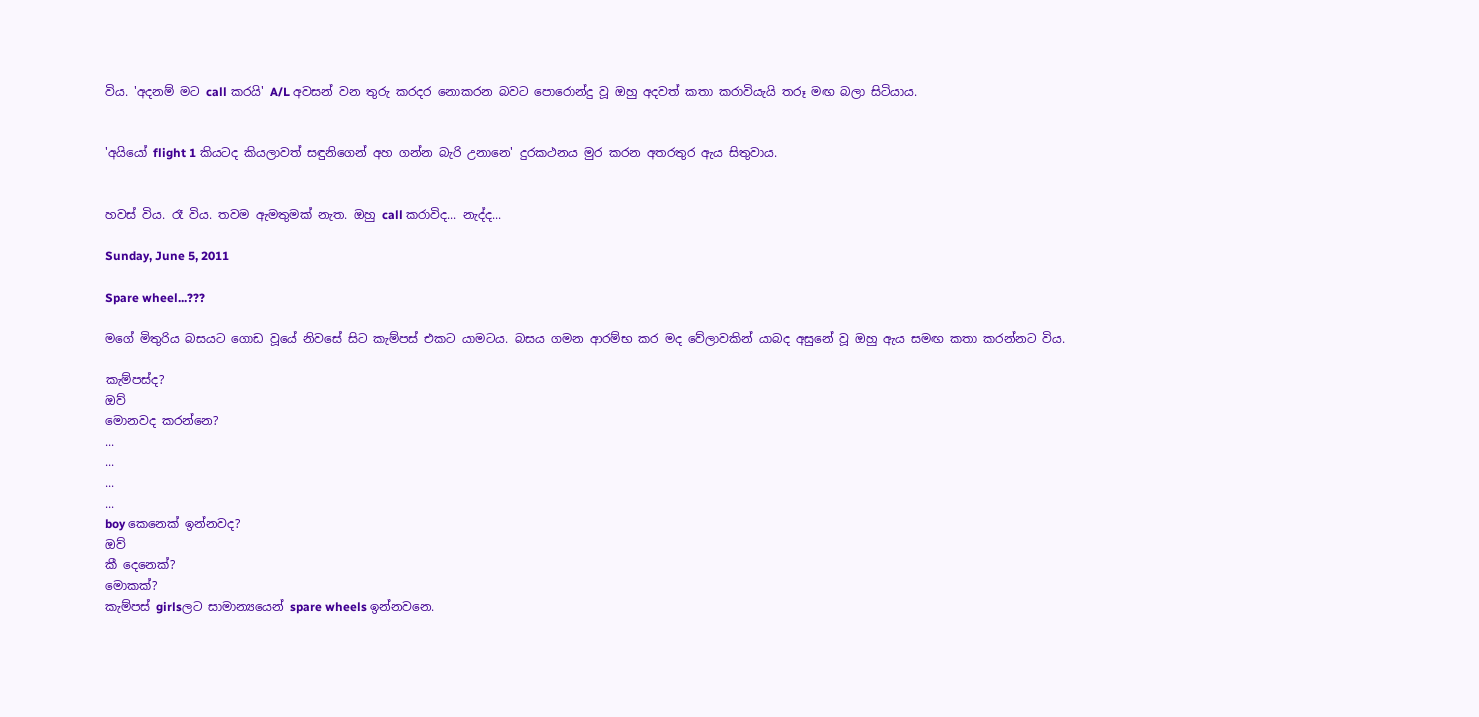විය. 'අදනම් මට call කරයි' A/L අවසන් වන තුරු කරදර නොකරන බවට පොරොන්දු වූ ඔහු අදවත් කතා කරාවියැයි තරූ මඟ බලා සිටියාය.


'අයියෝ flight 1 කියටද කියලාවත් සඳුනිගෙන් අහ ගන්න බැරි උනානෙ' දුරකථනය මුර කරන අතරතුර ඇය සිතුවාය.


හවස් විය. රෑ විය. තවම ඇමතුමක් නැත. ඔහු call කරාවිද... නැද්ද...

Sunday, June 5, 2011

Spare wheel...???

මගේ මිතුරිය බසයට ගොඩ වූයේ නිවසේ සිට කැම්පස් එකට යාමටය. බසය ගමන ආරම්භ කර මද වේලාවකින් යාබද අසුනේ වූ ඔහු ඇය සමඟ කතා කරන්නට විය.

කැම්පස්ද?
ඔව්
මොනවද කරන්නෙ?
...
...
...
...
boy කෙනෙක් ඉන්නවද?
ඔව්
කී දෙනෙක්?
මොකක්?
කැම්පස් girlsලට සාමාන්‍යයෙන් spare wheels ඉන්නවනෙ.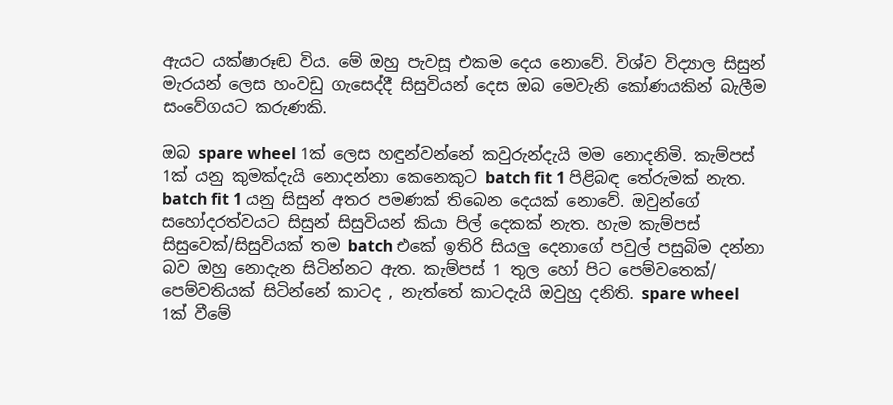ඇයට යක්ෂාරූඬ විය. මේ ඔහු පැවසූ එකම දෙය නොවේ. විශ්ව විද්‍යාල සිසුන් මැරයන් ලෙස හංවඩු ගැසෙද්දී සිසුවියන් දෙස ඔබ මෙවැනි කෝණයකින් බැලීම සංවේගයට කරුණකි.

ඔබ spare wheel 1ක් ලෙස හඳුන්වන්නේ කවුරුන්දැයි මම නොදනිමි. කැම්පස් 1ක් යනු කුමක්දැයි නොදන්නා කෙනෙකුට batch fit 1 පිළිබඳ තේරුමක් නැත. batch fit 1 යනු සිසුන් අතර පමණක් තිබෙන දෙයක් නොවේ. ඔවුන්ගේ සහෝදරත්වයට සිසුන් සිසුවියන් කියා පිල් දෙකක් නැත. හැම කැම්පස් සිසුවෙක්/සිසුවියක් තම batch එකේ ඉතිරි සියලු දෙනාගේ පවුල් පසුබිම දන්නා බව ඔහු නොදැන සිටින්නට ඇත. කැම්පස් 1 තුල හෝ පිට පෙම්වතෙක්/ පෙම්වතියක් සිටින්නේ කාටද , නැත්තේ කාටදැයි ඔවුහු දනිති. spare wheel 1ක් වීමේ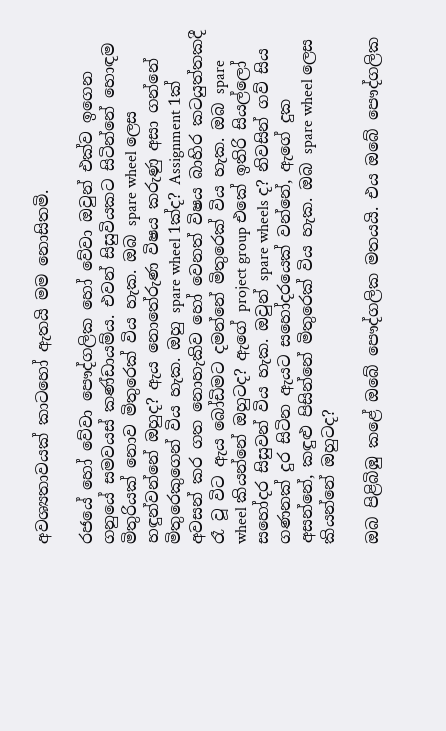අවශ්‍යතාවයක් කාටහෝ ඇතයි මම නොසිතමි.

රජයේ හෝ වේවා පෞද්ගලික හෝ වේවා ඔවුන් එක්ව ඉගෙන ගනුයේ සමවයස් කණ්ඩායම්ය. එවන් සිසුවියකට සිටින්නේ හොඳම මිතුරියක් නොව මිතුරෙක් විය හැක. ඔබ spare wheel ලෙස හඳුන්වන්නේ ඔහුද? ඇය නොතේරුණ විෂය කරුණු අසා ගන්නේ මිතුරෙකුගෙන් විය හැක. ඔහු spare wheel 1ක්ද? Assignment 1ක් අවසන් කර ගත නොහැකිව හෝ වෙනත් විෂය බාහිර කටයුත්තකදී රෑ වූ විට ඇය බෝඩිමට දමන්නේ මිතුරෙක් විය හැක. ඔබ spare wheel කියන්නේ ඔහුටද? ඇගේ project group එකේ ඉතිරි සියල්ලෝ සහෝදර සිසුවන් විය හැක. ඔවුන් spare wheels ද? නිවසින් ගව් සිය ගණනක් දුර සිටින ඇයට සහෝදරයෙක් වන්නේ, ඇගේ දුක අසන්නේ, කඳුළු පිසින්නේ මිතුරෙක් විය හැක. ඔබ spare wheel ලෙස කියන්නේ ඔහුටද?

ඔබ පිළිබිඹු කළේ ඔබේ පෞද්ගලික මතයයි. එය ඔබේ පෞද්ගලික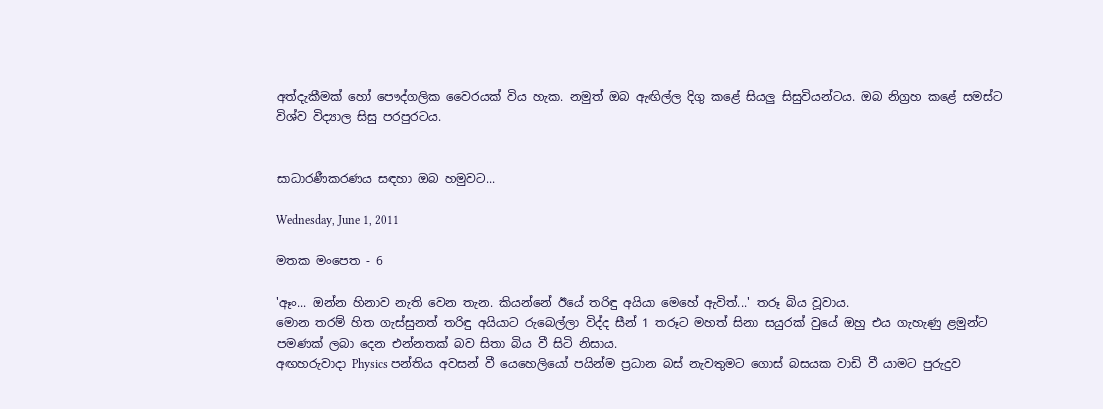අත්දැකීමක් හෝ පෞද්ගලික වෛරයක් විය හැක. නමුත් ඔබ ඇඟිල්ල දිගු කළේ සියලු සිසුවියන්ටය. ඔබ නිග්‍රහ කළේ සමස්ට විශ්ව විද්‍යාල සිසු පරපුරටය.


සාධාරණීකරණය සඳහා ඔබ හමුවට...

Wednesday, June 1, 2011

මතක මංපෙත - 6

'ඈං... ඔන්න හිනාව නැති වෙන තැන. කියන්නේ ඊයේ තරිඳු අයියා මෙහේ ඇවිත්...' තරූ බිය වූවාය.
මොන තරම් හිත ගැස්සුනත් තරිඳු අයියාට රුබෙල්ලා විද්ද සීන් 1 තරූට මහත් සිනා සයුරක් වුයේ ඔහු එය ගැහැණු ළමුන්ට පමණක් ලබා දෙන එන්නතක් බව සිතා බිය වී සිටි නිසාය.
අඟහරුවාදා Physics පන්තිය අවසන් වී යෙහෙලියෝ පයින්ම ප්‍රධාන බස් නැවතුමට ගොස් බසයක වාඩි වී යාමට පුරුදුව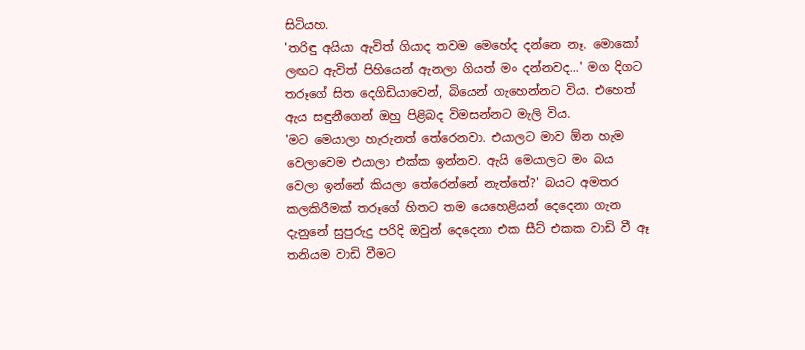සිටියහ.
'තරිඳු අයියා ඇවිත් ගියාද තවම මෙහේද දන්නෙ නෑ. මොකෝ ලඟට ඇවිත් පිහියෙන් ඇනලා ගියත් මං දන්නවද...' මග දිගට තරූගේ සිත දෙගිඩියාවෙන්, බියෙන් ගැහෙන්නට විය. එහෙත් ඇය සඳුනීගෙන් ඔහු පිළිබද විමසන්නට මැලි විය.
'මට මෙයාලා හැරුනත් තේරෙනවා. එයාලට මාව ඕන හැම වෙලාවෙම එයාලා එක්ක ඉන්නව. ඇයි මෙයාලට මං බය වෙලා ඉන්නේ කියලා තේරෙන්නේ නැත්තේ?' බයට අමතර කලකිරීමක් තරූගේ හිතට තම යෙහෙළියන් දෙදෙනා ගැන දැනුනේ සුපුරුදු පරිදි ඔවුන් දෙදෙනා එක සීට් එකක වාඩි වී ඈ තනියම වාඩි වීමට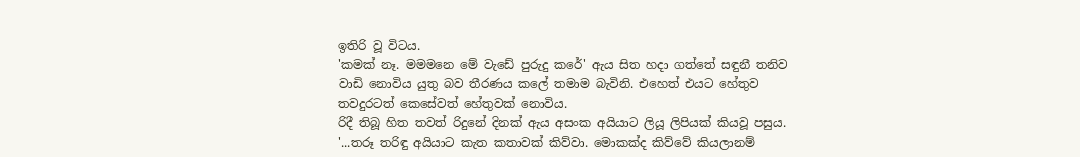ඉතිරි වූ විටය.
'කමක් නෑ. මමමනෙ මේ වැඩේ පුරුදු කරේ' ඇය සිත හදා ගත්තේ සඳුනී තනිව වාඩි නොවිය යුතු බව තීරණය කලේ තමාම බැවිනි. එහෙත් එයට හේතුව තවදුරටත් කෙසේවත් හේතුවක් නොවිය.
රිදී තිබූ හිත තවත් රිදුනේ දිනක් ඇය අසංක අයියාට ලියූ ලිපියක් කියවූ පසුය.
'...තරූ තරිඳු අයියාට කැත කතාවක් කිව්වා. මොකක්ද කිව්වේ කියලානම්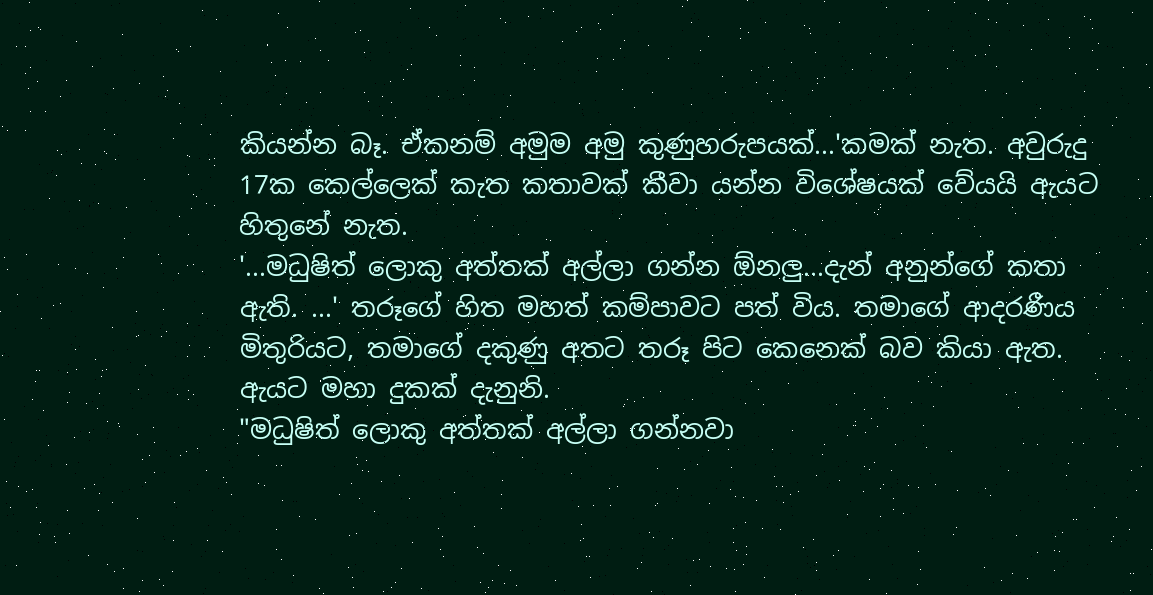කියන්න බෑ. ඒකනම් අමුම අමු කුණුහරුපයක්...'කමක් නැත. අවුරුදු 17ක කෙල්ලෙක් කැත කතාවක් කීවා යන්න විශේෂයක් වේයයි ඇයට හිතුනේ නැත.
'...මධුෂිත් ලොකු අත්තක් අල්ලා ගන්න ඕනලු...දැන් අනුන්ගේ කතා ඇති. ...' තරූගේ හිත මහත් කම්පාවට පත් විය. තමාගේ ආදරණීය මිතුරියට, තමාගේ දකුණු අතට තරූ පිට කෙනෙක් බව කියා ඇත. ඇයට මහා දුකක් දැනුනි.
"මධුෂිත් ලොකු අත්තක් අල්ලා ගන්නවා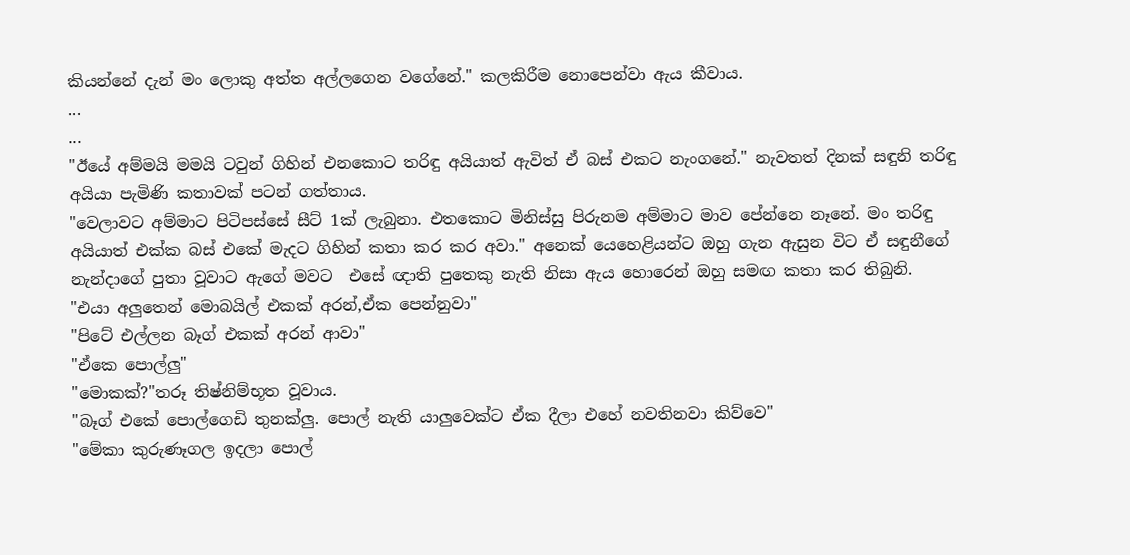කියන්නේ දැන් මං ලොකු අත්ත අල්ලගෙන වගේනේ." කලකිරීම නොපෙන්වා ඇය කීවාය.
...
...
"ඊයේ අම්මයි මමයි ටවුන් ගිහින් එනකොට තරිඳු අයියාත් ඇවිත් ඒ බස් එකට නැංගනේ." නැවතත් දිනක් සඳුනි තරිඳු අයියා පැමිණි කතාවක් පටන් ගත්තාය.
"වෙලාවට අම්මාට පිටිපස්සේ සීට් 1ක් ලැබුනා. එතකොට මිනිස්සු පිරුනම අම්මාට මාව පේන්නෙ නෑනේ. මං තරිඳු අයියාත් එක්ක බස් එකේ මැදට ගිහින් කතා කර කර අවා." අනෙක් යෙහෙළියන්ට ඔහු ගැන ඇසුන විට ඒ සඳුනීගේ නැන්දාගේ පුතා වූවාට ඇගේ මවට  එසේ ඥාති පුතෙකු නැති නිසා ඇය හොරෙන් ඔහු සමඟ කතා කර තිබුනි.
"එයා අලුතෙන් මොබයිල් එකක් අරන්,ඒක පෙන්නුවා"
"පිටේ එල්ලන බෑග් එකක් අරන් ආවා"
"ඒකෙ පොල්ලු"
"මොකක්?"තරූ තිෂ්නිම්භූත වූවාය.
"බෑග් එකේ පොල්ගෙඩි තුනක්ලු. පොල් නැති යාලුවෙක්ට ඒක දීලා එහේ නවතිනවා කිව්වෙ"
"මේකා කුරුණෑගල ඉදලා පොල්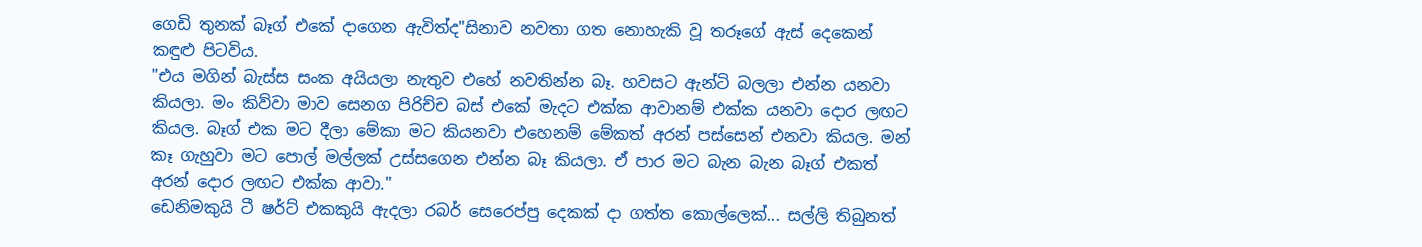ගෙඩි තුනක් බෑග් එකේ දාගෙන ඇවිත්ද"සිනාව නවතා ගත නොහැකි වූ තරූගේ ඇස් දෙකෙන් කඳුළු පිටවිය.
"එය මගින් බැස්ස සංක අයියලා නැතුව එහේ නවතින්න බෑ. හවසට ඇන්ටි බලලා එන්න යනවා කියලා. මං කිව්වා මාව සෙනග පිරිච්ච බස් එකේ මැදට එක්ක ආවානම් එක්ක යනවා දොර ලඟට කියල. බෑග් එක මට දීලා මේකා මට කියනවා එහෙනම් මේකත් අරන් පස්සෙන් එනවා කියල. මන් කෑ ගැහුවා මට පොල් මල්ලක් උස්සගෙන එන්න බෑ කියලා. ඒ පාර මට බැන බැන බෑග් එකත් අරන් දොර ලඟට එක්ක ආවා."
ඩෙනිමකුයි ටී ෂර්ට් එකකුයි ඇදලා රබර් සෙරෙප්පු දෙකක් දා ගත්ත කොල්ලෙක්... සල්ලි තිබුනත්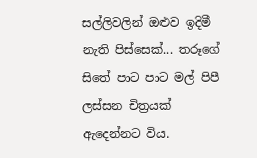සල්ලිවලින් ඔළුව ඉදිමී නැති පිස්සෙක්... තරූගේ සිතේ පාට පාට මල් පිපී ලස්සන චිත්‍රයක් ඇදෙන්නට විය.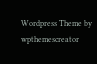Wordpress Theme by wpthemescreator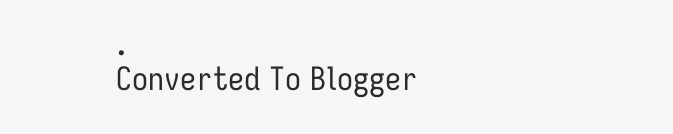.
Converted To Blogger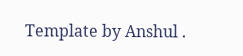Template by Anshul .